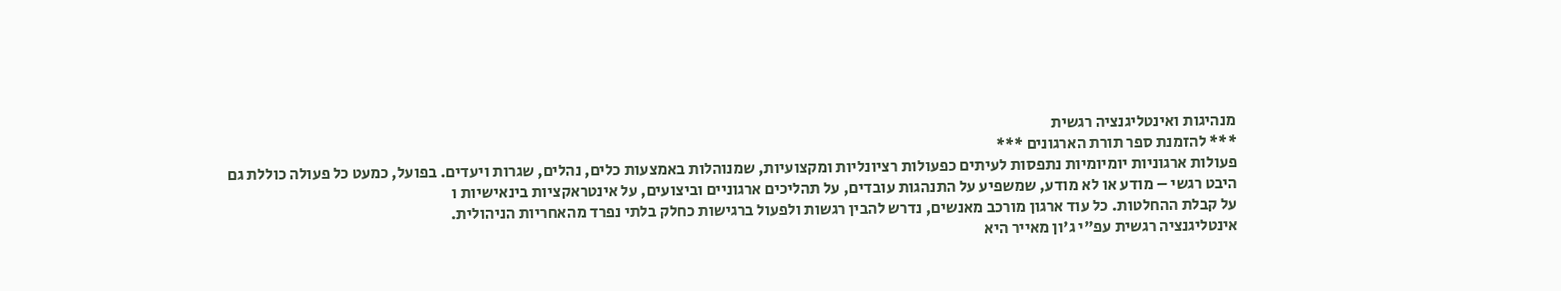מנהיגות ואינטליגנציה רגשית
*** להזמנת ספר תורת הארגונים ***
פעולות ארגוניות יומיומיות נתפסות לעיתים כפעולות רציונליות ומקצועיות, שמנוהלות באמצעות כלים, נהלים, שגרות ויעדים. בפועל, כמעט כל פעולה כוללת גם היבט רגשי – מודע או לא מודע, שמשפיע על התנהגות עובדים, על תהליכים ארגוניים וביצועים, על אינטראקציות בינאישיות ו
על קבלת ההחלטות. כל עוד ארגון מורכב מאנשים, נדרש להבין רגשות ולפעול ברגישות כחלק בלתי נפרד מהאחריות הניהולית.
אינטליגנציה רגשית עפ"י ג'ון מאייר היא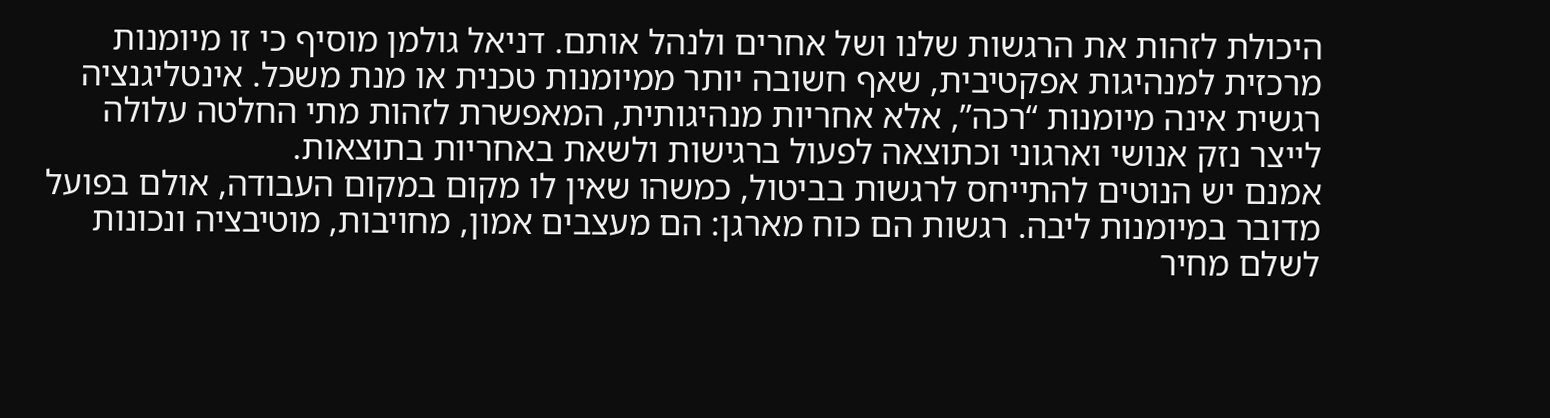היכולת לזהות את הרגשות שלנו ושל אחרים ולנהל אותם. דניאל גולמן מוסיף כי זו מיומנות מרכזית למנהיגות אפקטיבית, שאף חשובה יותר ממיומנות טכנית או מנת משכל. אינטליגנציה רגשית אינה מיומנות “רכה”, אלא אחריות מנהיגותית, המאפשרת לזהות מתי החלטה עלולה לייצר נזק אנושי וארגוני וכתוצאה לפעול ברגישות ולשאת באחריות בתוצאות.
אמנם יש הנוטים להתייחס לרגשות בביטול, כמשהו שאין לו מקום במקום העבודה, אולם בפועל מדובר במיומנות ליבה. רגשות הם כוח מארגן: הם מעצבים אמון, מחויבות, מוטיבציה ונכונות לשלם מחיר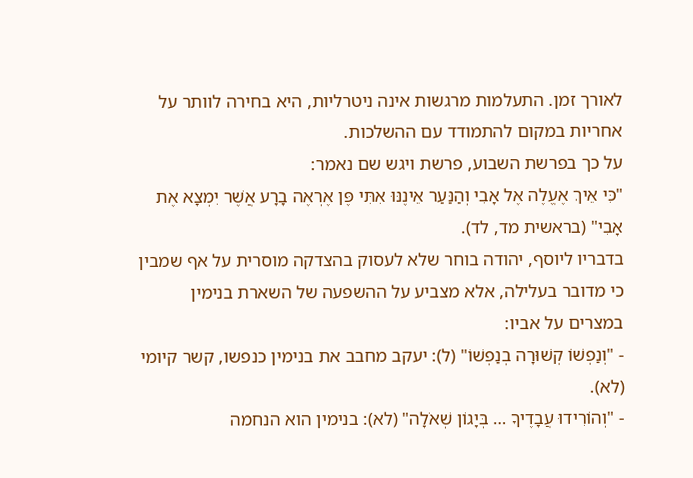לאורך זמן. התעלמות מרגשות אינה ניטרליות, היא בחירה לוותר על אחריות במקום להתמודד עם ההשלכות.
על כך בפרשת השבוע, פרשת ויגש שם נאמר:
"כִּי אֵיךְ אֶעֱלֶה אֶל אָבִי וְהַנַּעַר אֵינֶנּוּ אִתִּי פֶּן אֶרְאֶה בָרָע אֲשֶׁר יִמְצָא אֶת אָבִי" (בראשית מד, לד).
בדבריו ליוסף, יהודה בוחר שלא לעסוק בהצדקה מוסרית על אף שמבין כי מדובר בעלילה, אלא מצביע על ההשפעה של השארת בנימין במצרים על אביו:
- "וְנַפְשׁוֹ קְשׁוּרָה בְנַפְשׁוֹ" (ל): יעקב מחבב את בנימין כנפשו, קשר קיומי (לא).
- "וְהוֹרִידוּ עֲבָדֶיךָ … בְּיָגוֹן שְׁאֹלָה" (לא): בנימין הוא הנחמה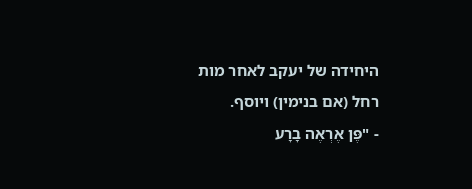היחידה של יעקב לאחר מות רחל (אם בנימין) ויוסף.
- "פֶּן אֶרְאֶה בָרָע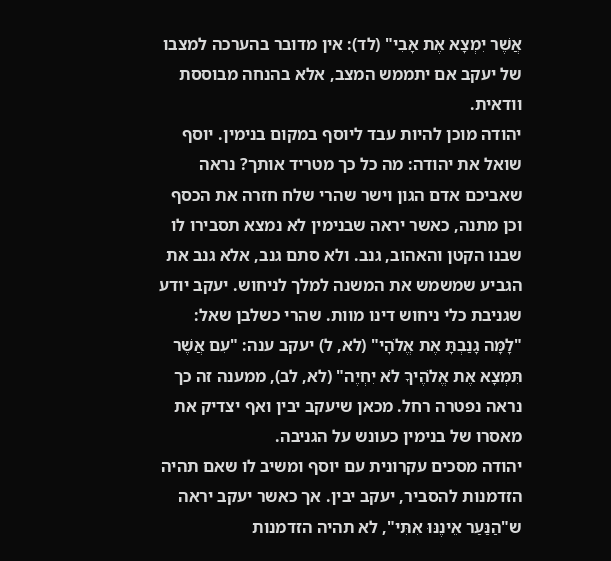אֲשֶׁר יִמְצָא אֶת אָבִי" (לד): אין מדובר בהערכה למצבו של יעקב אם יתממש המצב, אלא בהנחה מבוססת וודאית.
יהודה מוכן להיות עבד ליוסף במקום בנימין. יוסף שואל את יהודה: מה כל כך מטריד אותך? נראה שאביכם אדם הגון וישר שהרי שלח חזרה את הכסף וכן מתנה, כאשר יראה שבנימין לא נמצא תסבירו לו שבנו הקטן והאהוב, גנב. ולא סתם גנב, אלא גנב את הגביע שמשמש את המשנה למלך לניחוש. יעקב יודע שגניבת כלי ניחוש דינו מוות. שהרי כשלבן שאל: "לָמָּה גָנַבְתָּ אֶת אֱלֹהָי" (לא, ל) יעקב ענה: "עִם אֲשֶׁר תִּמְצָא אֶת אֱלֹהֶיךָ לֹא יִחְיֶה" (לא, לב), ממענה זה כך נראה נפטרה רחל. מכאן שיעקב יבין ואף יצדיק את מאסרו של בנימין כעונש על הגניבה.
יהודה מסכים עקרונית עם יוסף ומשיב לו שאם תהיה הזדמנות להסביר, יעקב יבין. אך כאשר יעקב יראה ש"הַנַּעַר אֵינֶנּוּ אִתִּי", לא תהיה הזדמנות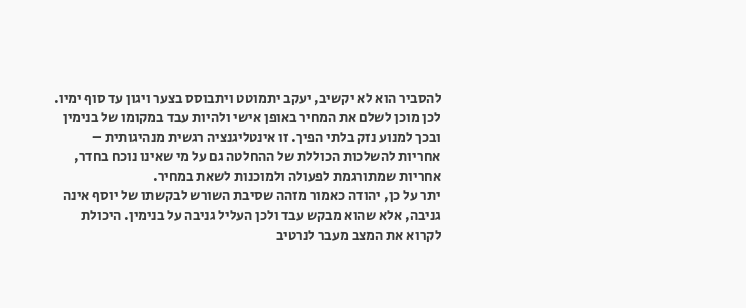להסביר הוא לא יקשיב, יעקב יתמוטט ויתבוסס בצער ויגון עד סוף ימיו. לכן מוכן לשלם את המחיר באופן אישי ולהיות עבד במקומו של בנימין ובכך למנוע נזק בלתי הפיך. זו אינטליגנציה רגשית מנהיגותית – אחריות להשלכות הכוללת של ההחלטה גם על מי שאינו נוכח בחדר, אחריות שמתורגמת לפעולה ולמוכנות לשאת במחיר.
יתר על כן, יהודה כאמור מזהה שסיבת השורש לבקשתו של יוסף אינה גניבה, אלא שהוא מבקש עבד ולכן העליל גניבה על בנימין. היכולת לקרוא את המצב מעבר לנרטיב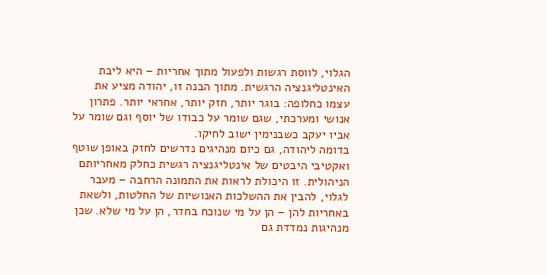הגלוי, לווסת רגשות ולפעול מתוך אחריות – היא ליבת האינטליגנציה הרגשית. מתוך הבנה זו, יהודה מציע את עצמו כחלופה: בוגר יותר, חזק יותר, אחראי יותר. פתרון אנושי ומערכתי, שגם שומר על כבודו של יוסף וגם שומר על אביו יעקב כשבנימין ישוב לחיקו.
בדומה ליהודה, גם כיום מנהיגים נדרשים לחזק באופן שוטף ואקטיבי היבטים של אינטליגנציה רגשית כחלק מאחריותם הניהולית. זו היכולת לראות את התמונה הרחבה – מעבר לגלוי, להבין את ההשלכות האנושיות של החלטות, ולשאת באחריות להן – הן על מי שנוכח בחדר, הן על מי שלא. שכן מנהיגות נמדדת גם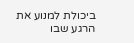ביכולת למנוע את הרגע שבו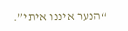“הנער איננו איתי”.